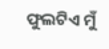ଫୁଲଟିଏ ମୁଁ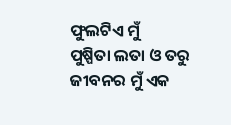ଫୁଲଟିଏ ମୁଁ
ପୁଷ୍ପିତା ଲତା ଓ ତରୁ ଜୀବନର ମୁଁ ଏକ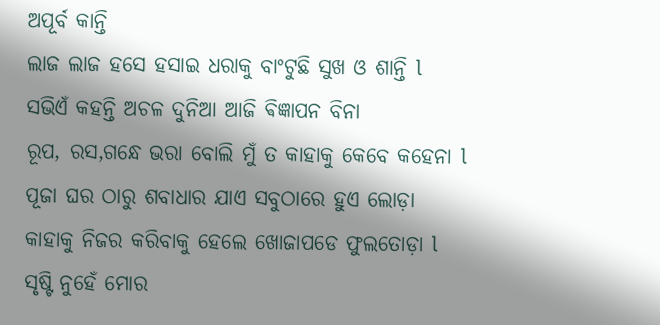ଅପୂର୍ବ କାନ୍ତି
ଲାଜ ଲାଜ ହସେ ହସାଇ ଧରାକୁ ବାଂଟୁଛି ସୁଖ ଓ ଶାନ୍ତି l
ସଭିଏଁ କହନ୍ତି ଅଚଳ ଦୁନିଆ ଆଜି ଵିଜ୍ଞାପନ ବିନା
ରୂପ, ରସ,ଗନ୍ଧେ ଭରା ବୋଲି ମୁଁ ତ କାହାକୁ କେବେ କହେନା l
ପୂଜା ଘର ଠାରୁ ଶବାଧାର ଯାଏ ସବୁଠାରେ ହୁଏ ଲୋଡ଼ା
କାହାକୁ ନିଜର କରିବାକୁ ହେଲେ ଖୋଜାପଡେ ଫୁଲତୋଡ଼ା l
ସୃଷ୍ଟି ନୁହେଁ ମୋର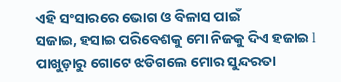ଏହି ସଂସାରରେ ଭୋଗ ଓ ବିଳାସ ପାଇଁ
ସଜାଇ, ହସାଇ ପରିବେଶକୁ ମୋ ନିଜକୁ ଦିଏ ହଜାଇ l
ପାଖୁଡ଼ାରୁ ଗୋଟେ ଝଡିଗଲେ ମୋର ସୁନ୍ଦରତା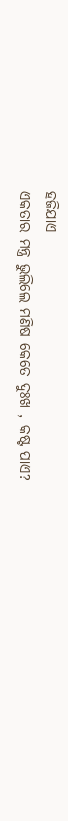ହଜିଯାଏ
ଏକତାର ମନ୍ତ୍ର ଭୁଲିଲେ ମଣିଷ କେତେ ଦୁଃଖ , କଷ୍ଟ ପାଏ?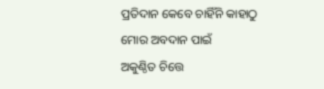ପ୍ରତିଦାନ କେବେ ଚାହିଁନି କାହାଠୁ ମୋର ଅବଦାନ ପାଇଁ
ଅକୁଣ୍ଠିତ ଚିତ୍ତେ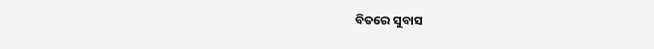ବିତରେ ସୁବାସ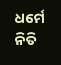ଧର୍ମେ ନିତି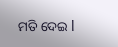ମତି ଦେଇ l